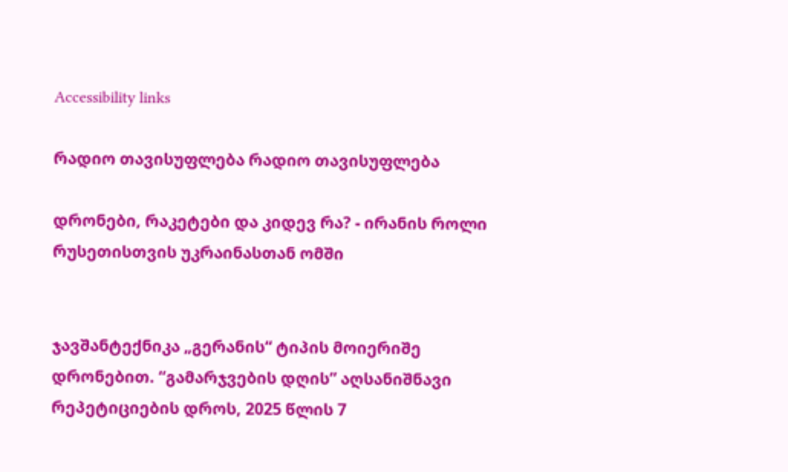Accessibility links

რადიო თავისუფლება რადიო თავისუფლება

დრონები, რაკეტები და კიდევ რა? - ირანის როლი რუსეთისთვის უკრაინასთან ომში


ჯავშანტექნიკა „გერანის“ ტიპის მოიერიშე დრონებით. “გამარჯვების დღის” აღსანიშნავი რეპეტიციების დროს, 2025 წლის 7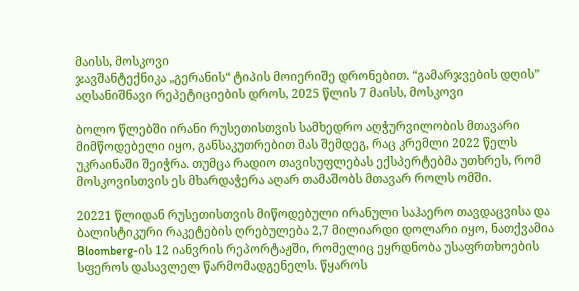მაისს, მოსკოვი
ჯავშანტექნიკა „გერანის“ ტიპის მოიერიშე დრონებით. “გამარჯვების დღის” აღსანიშნავი რეპეტიციების დროს, 2025 წლის 7 მაისს, მოსკოვი

ბოლო წლებში ირანი რუსეთისთვის სამხედრო აღჭურვილობის მთავარი მიმწოდებელი იყო, განსაკუთრებით მას შემდეგ, რაც კრემლი 2022 წელს უკრაინაში შეიჭრა. თუმცა რადიო თავისუფლებას ექსპერტებმა უთხრეს, რომ მოსკოვისთვის ეს მხარდაჭერა აღარ თამაშობს მთავარ როლს ომში.

20221 წლიდან რუსეთისთვის მიწოდებული ირანული საჰაერო თავდაცვისა და ბალისტიკური რაკეტების ღრებულება 2,7 მილიარდი დოლარი იყო, ნათქვამია Bloomberg-ის 12 იანვრის რეპორტაჟში, რომელიც ეყრდნობა უსაფრთხოების სფეროს დასავლელ წარმომადგენელს. წყაროს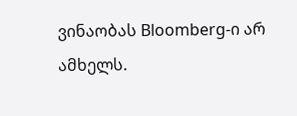ვინაობას Bloomberg-ი არ ამხელს.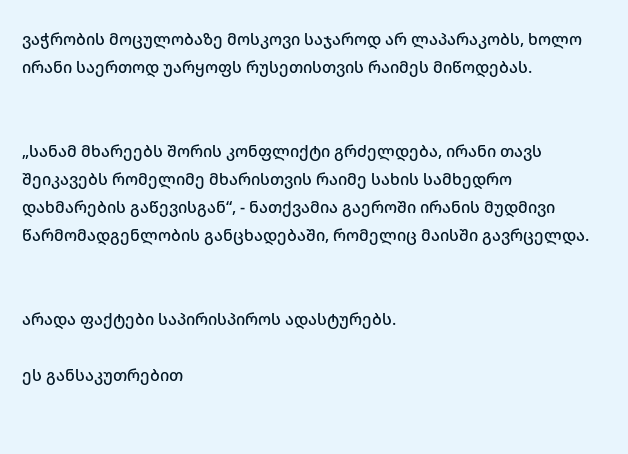ვაჭრობის მოცულობაზე მოსკოვი საჯაროდ არ ლაპარაკობს, ხოლო ირანი საერთოდ უარყოფს რუსეთისთვის რაიმეს მიწოდებას.


„სანამ მხარეებს შორის კონფლიქტი გრძელდება, ირანი თავს შეიკავებს რომელიმე მხარისთვის რაიმე სახის სამხედრო დახმარების გაწევისგან“, - ნათქვამია გაეროში ირანის მუდმივი წარმომადგენლობის განცხადებაში, რომელიც მაისში გავრცელდა.


არადა ფაქტები საპირისპიროს ადასტურებს.

ეს განსაკუთრებით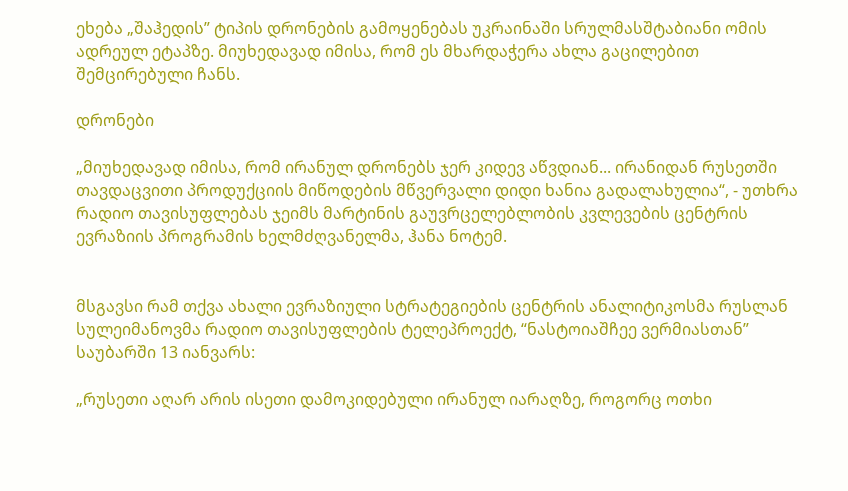ეხება „შაჰედის” ტიპის დრონების გამოყენებას უკრაინაში სრულმასშტაბიანი ომის ადრეულ ეტაპზე. მიუხედავად იმისა, რომ ეს მხარდაჭერა ახლა გაცილებით შემცირებული ჩანს.

დრონები

„მიუხედავად იმისა, რომ ირანულ დრონებს ჯერ კიდევ აწვდიან... ირანიდან რუსეთში თავდაცვითი პროდუქციის მიწოდების მწვერვალი დიდი ხანია გადალახულია“, - უთხრა რადიო თავისუფლებას ჯეიმს მარტინის გაუვრცელებლობის კვლევების ცენტრის ევრაზიის პროგრამის ხელმძღვანელმა, ჰანა ნოტემ.


მსგავსი რამ თქვა ახალი ევრაზიული სტრატეგიების ცენტრის ანალიტიკოსმა რუსლან სულეიმანოვმა რადიო თავისუფლების ტელეპროექტ, “ნასტოიაშჩეე ვერმიასთან” საუბარში 13 იანვარს:

„რუსეთი აღარ არის ისეთი დამოკიდებული ირანულ იარაღზე, როგორც ოთხი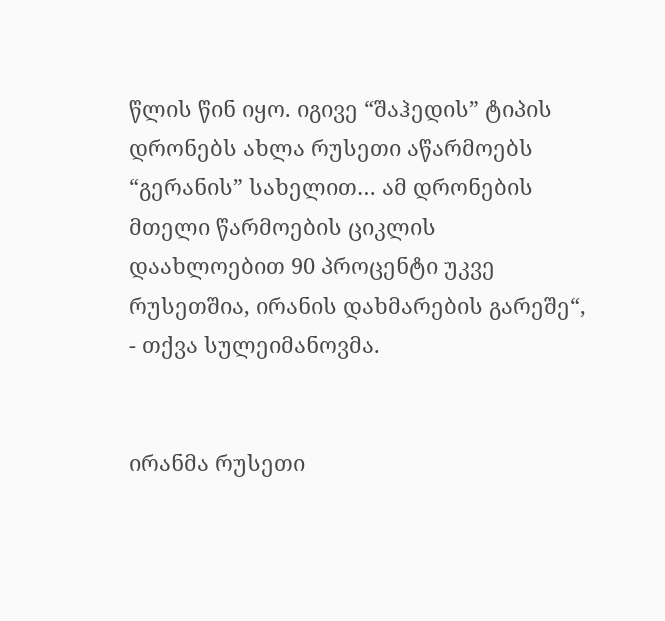წლის წინ იყო. იგივე “შაჰედის” ტიპის დრონებს ახლა რუსეთი აწარმოებს “გერანის” სახელით… ამ დრონების მთელი წარმოების ციკლის დაახლოებით 90 პროცენტი უკვე რუსეთშია, ირანის დახმარების გარეშე“, - თქვა სულეიმანოვმა.


ირანმა რუსეთი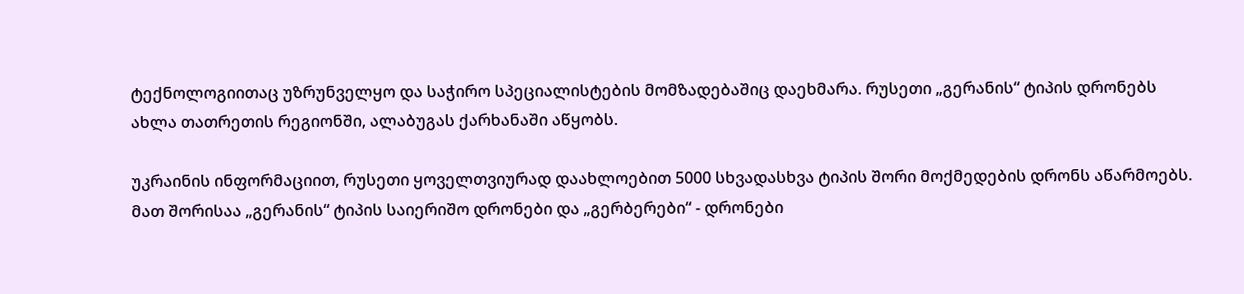ტექნოლოგიითაც უზრუნველყო და საჭირო სპეციალისტების მომზადებაშიც დაეხმარა. რუსეთი „გერანის“ ტიპის დრონებს ახლა თათრეთის რეგიონში, ალაბუგას ქარხანაში აწყობს.

უკრაინის ინფორმაციით, რუსეთი ყოველთვიურად დაახლოებით 5000 სხვადასხვა ტიპის შორი მოქმედების დრონს აწარმოებს. მათ შორისაა „გერანის“ ტიპის საიერიშო დრონები და „გერბერები“ - დრონები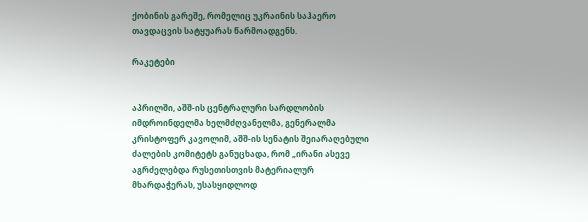ქობინის გარეშე, რომელიც უკრაინის საჰაერო თავდაცვის სატყუარას წარმოადგენს.

რაკეტები


აპრილში, აშშ-ის ცენტრალური სარდლობის იმდროინდელმა ხელმძღვანელმა, გენერალმა კრისტოფერ კავოლიმ, აშშ-ის სენატის შეიარაღებული ძალების კომიტეტს განუცხადა, რომ „ირანი ასევე აგრძელებდა რუსეთისთვის მატერიალურ მხარდაჭერას, უსასყიდლოდ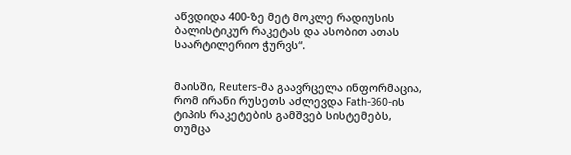აწვდიდა 400-ზე მეტ მოკლე რადიუსის ბალისტიკურ რაკეტას და ასობით ათას საარტილერიო ჭურვს“.


მაისში, Reuters-მა გაავრცელა ინფორმაცია, რომ ირანი რუსეთს აძლევდა Fath-360-ის ტიპის რაკეტების გამშვებ სისტემებს, თუმცა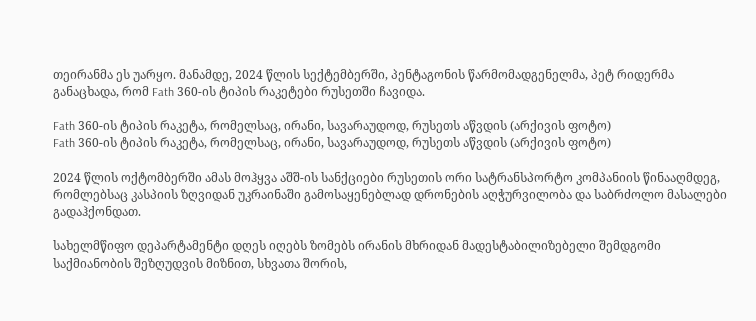თეირანმა ეს უარყო. მანამდე, 2024 წლის სექტემბერში, პენტაგონის წარმომადგენელმა, პეტ რიდერმა განაცხადა, რომ Fath 360-ის ტიპის რაკეტები რუსეთში ჩავიდა.

Fath 360-ის ტიპის რაკეტა, რომელსაც, ირანი, სავარაუდოდ, რუსეთს აწვდის (არქივის ფოტო)
Fath 360-ის ტიპის რაკეტა, რომელსაც, ირანი, სავარაუდოდ, რუსეთს აწვდის (არქივის ფოტო)

2024 წლის ოქტომბერში ამას მოჰყვა აშშ-ის სანქციები რუსეთის ორი სატრანსპორტო კომპანიის წინააღმდეგ, რომლებსაც კასპიის ზღვიდან უკრაინაში გამოსაყენებლად დრონების აღჭურვილობა და საბრძოლო მასალები გადაჰქონდათ.

სახელმწიფო დეპარტამენტი დღეს იღებს ზომებს ირანის მხრიდან მადესტაბილიზებელი შემდგომი საქმიანობის შეზღუდვის მიზნით, სხვათა შორის,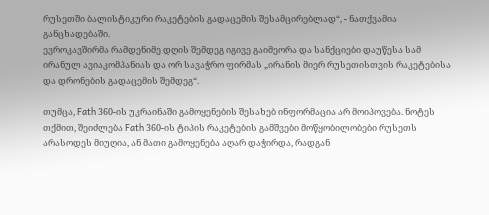რუსეთში ბალისტიკური რაკეტების გადაცემის შესამცირებლად“, - ნათქვამია განცხადებაში.
ევროკავშირმა რამდენიმე დღის შემდეგ იგივე გაიმეორა და სანქციები დაუწესა სამ ირანულ ავიაკომპანიას და ორ სავაჭრო ფირმას „ირანის მიერ რუსეთისთვის რაკეტებისა და დრონების გადაცემის შემდეგ“.

თუმცა, Fath 360-ის უკრაინაში გამოყენების შესახებ ინფორმაცია არ მოიპოვება. ნოტეს თქმით, შეიძლება Fath 360-ის ტიპის რაკეტების გამშვები მოწყობილობები რუსეთს არასოდეს მიუღია, ან მათი გამოყენება აღარ დაჭირდა, რადგან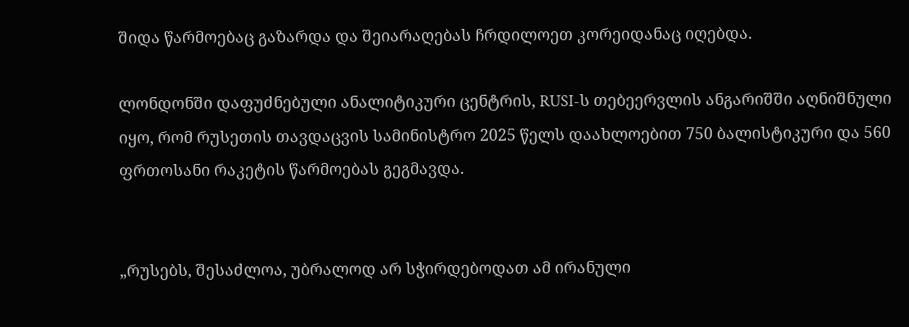შიდა წარმოებაც გაზარდა და შეიარაღებას ჩრდილოეთ კორეიდანაც იღებდა.

ლონდონში დაფუძნებული ანალიტიკური ცენტრის, RUSI-ს თებეერვლის ანგარიშში აღნიშნული იყო, რომ რუსეთის თავდაცვის სამინისტრო 2025 წელს დაახლოებით 750 ბალისტიკური და 560 ფრთოსანი რაკეტის წარმოებას გეგმავდა.


„რუსებს, შესაძლოა, უბრალოდ არ სჭირდებოდათ ამ ირანული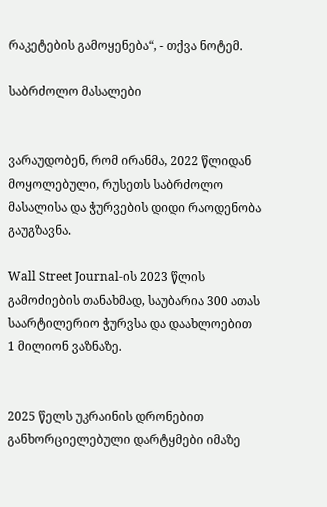რაკეტების გამოყენება“, - თქვა ნოტემ.

საბრძოლო მასალები


ვარაუდობენ, რომ ირანმა, 2022 წლიდან მოყოლებული, რუსეთს საბრძოლო მასალისა და ჭურვების დიდი რაოდენობა გაუგზავნა.

Wall Street Journal-ის 2023 წლის გამოძიების თანახმად, საუბარია 300 ათას საარტილერიო ჭურვსა და დაახლოებით 1 მილიონ ვაზნაზე.


2025 წელს უკრაინის დრონებით განხორციელებული დარტყმები იმაზე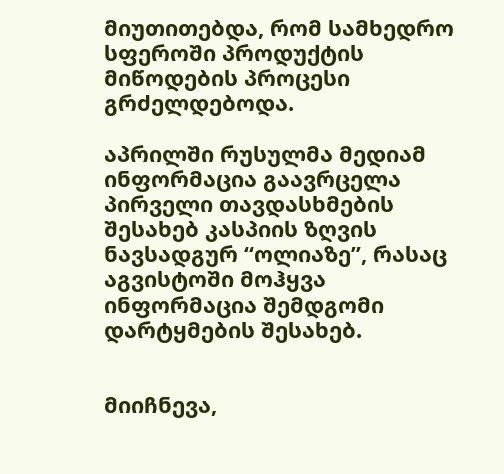მიუთითებდა, რომ სამხედრო სფეროში პროდუქტის მიწოდების პროცესი გრძელდებოდა.

აპრილში რუსულმა მედიამ ინფორმაცია გაავრცელა პირველი თავდასხმების შესახებ კასპიის ზღვის ნავსადგურ “ოლიაზე”, რასაც აგვისტოში მოჰყვა ინფორმაცია შემდგომი დარტყმების შესახებ.


მიიჩნევა,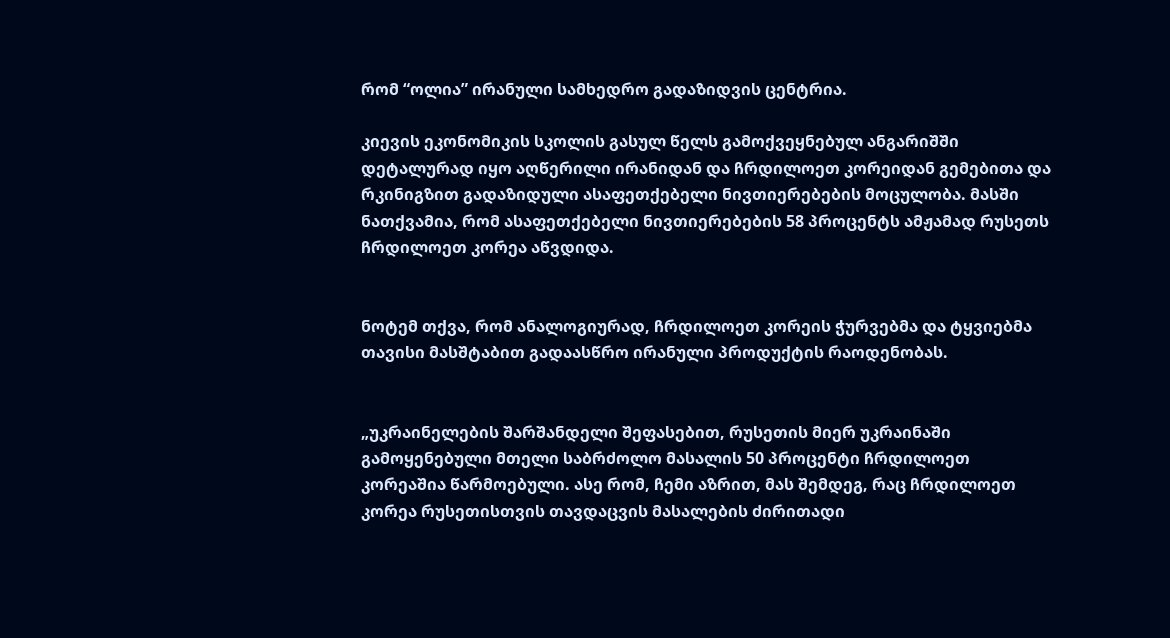რომ “ოლია” ირანული სამხედრო გადაზიდვის ცენტრია.

კიევის ეკონომიკის სკოლის გასულ წელს გამოქვეყნებულ ანგარიშში დეტალურად იყო აღწერილი ირანიდან და ჩრდილოეთ კორეიდან გემებითა და რკინიგზით გადაზიდული ასაფეთქებელი ნივთიერებების მოცულობა. მასში ნათქვამია, რომ ასაფეთქებელი ნივთიერებების 58 პროცენტს ამჟამად რუსეთს ჩრდილოეთ კორეა აწვდიდა.


ნოტემ თქვა, რომ ანალოგიურად, ჩრდილოეთ კორეის ჭურვებმა და ტყვიებმა თავისი მასშტაბით გადაასწრო ირანული პროდუქტის რაოდენობას.


„უკრაინელების შარშანდელი შეფასებით, რუსეთის მიერ უკრაინაში გამოყენებული მთელი საბრძოლო მასალის 50 პროცენტი ჩრდილოეთ კორეაშია წარმოებული. ასე რომ, ჩემი აზრით, მას შემდეგ, რაც ჩრდილოეთ კორეა რუსეთისთვის თავდაცვის მასალების ძირითადი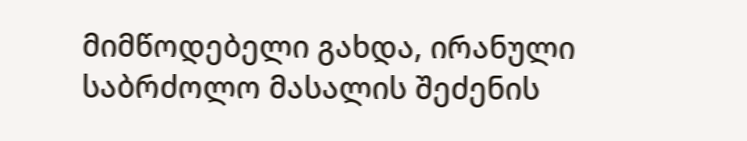მიმწოდებელი გახდა, ირანული საბრძოლო მასალის შეძენის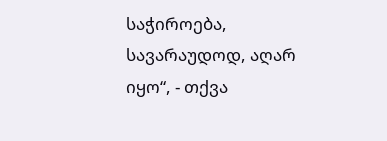საჭიროება, სავარაუდოდ, აღარ იყო“, - თქვა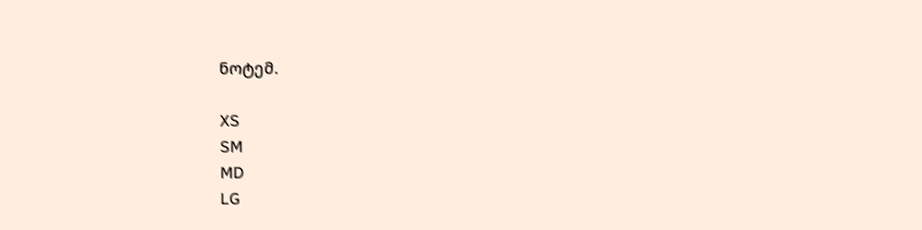ნოტემ.

XS
SM
MD
LG